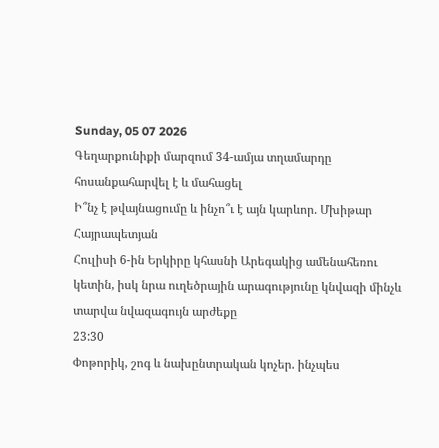Sunday, 05 07 2026
Գեղարքունիքի մարզում 34-ամյա տղամարդը հոսանքահարվել է և մահացել
Ի՞նչ է թվայնացումը և ինչո՞ւ է այն կարևոր. Մխիթար Հայրապետյան
Հուլիսի 6-ին Երկիրը կհասնի Արեգակից ամենահեռու կետին, իսկ նրա ուղեծրային արագությունը կնվազի մինչև տարվա նվազագույն արժեքը
23:30
Փոթորիկ, շոգ և նախընտրական կոչեր. ինչպես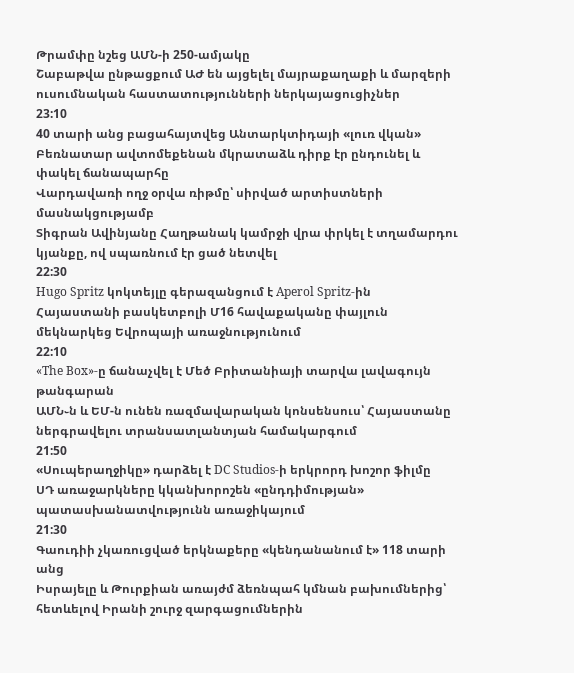Թրամփը նշեց ԱՄՆ-ի 250-ամյակը
Շաբաթվա ընթացքում ԱԺ են այցելել մայրաքաղաքի և մարզերի ուսումնական հաստատությունների ներկայացուցիչներ
23:10
40 տարի անց բացահայտվեց Անտարկտիդայի «լուռ վկան»
Բեռնատար ավտոմեքենան մկրատաձև դիրք էր ընդունել և փակել ճանապարհը
Վարդավառի ողջ օրվա ռիթմը՝ սիրված արտիստների մասնակցությամբ
Տիգրան Ավինյանը Հաղթանակ կամրջի վրա փրկել է տղամարդու կյանքը, ով սպառնում էր ցած նետվել
22:30
Hugo Spritz կոկտեյլը գերազանցում է Aperol Spritz-ին
Հայաստանի բասկետբոլի Մ16 հավաքականը փայլուն մեկնարկեց Եվրոպայի առաջնությունում
22:10
«The Box»-ը ճանաչվել է Մեծ Բրիտանիայի տարվա լավագույն թանգարան
ԱՄՆ֊ն և ԵՄ-ն ունեն ռազմավարական կոնսենսուս՝ Հայաստանը ներգրավելու տրանսատլանտյան համակարգում
21:50
«Սուպերաղջիկը» դարձել է DC Studios-ի երկրորդ խոշոր ֆիլմը
ՍԴ առաջարկները կկանխորոշեն «ընդդիմության» պատասխանատվությունն առաջիկայում
21:30
Գաուդիի չկառուցված երկնաքերը «կենդանանում է» 118 տարի անց
Իսրայելը և Թուրքիան առայժմ ձեռնպահ կմնան բախումներից՝ հետևելով Իրանի շուրջ զարգացումներին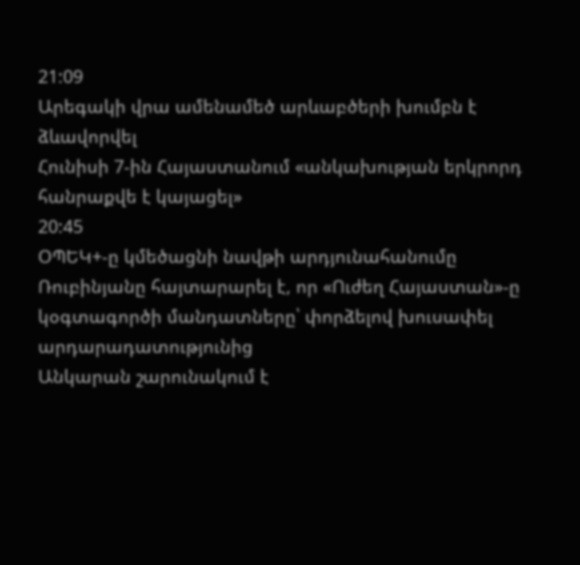21:09
Արեգակի վրա ամենամեծ արևաբծերի խումբն է ձևավորվել
Հունիսի 7-ին Հայաստանում «անկախության երկրորդ հանրաքվե է կայացել»
20:45
ՕՊԵԿ+-ը կմեծացնի նավթի արդյունահանումը
Ռուբինյանը հայտարարել է, որ «Ուժեղ Հայաստան»-ը կօգտագործի մանդատները՝ փորձելով խուսափել արդարադատությունից
Անկարան շարունակում է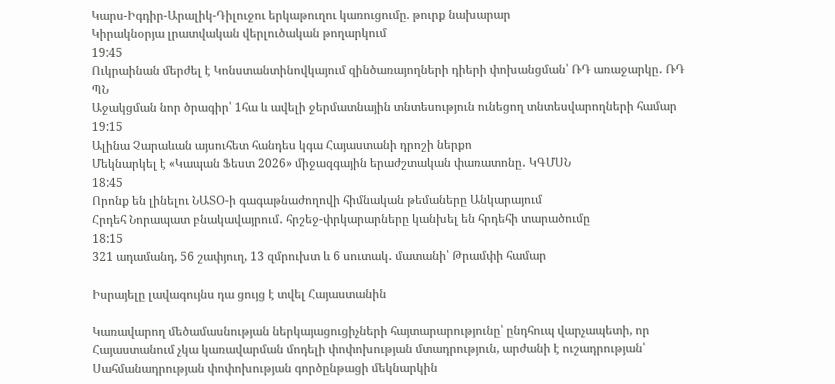Կարս-Իգդիր-Արալիկ-Դիլուջու երկաթուղու կառուցումը. թուրք նախարար
Կիրակնօրյա լրատվական վերլուծական թողարկում
19:45
Ուկրաինան մերժել է Կոնստանտինովկայում զինծառայողների դիերի փոխանցման՝ ՌԴ առաջարկը․ ՌԴ ՊՆ
Աջակցման նոր ծրագիր՝ 1հա և ավելի ջերմատնային տնտեսություն ունեցող տնտեսվարողների համար
19:15
Ալինա Չարաևան այսուհետ հանդես կգա Հայաստանի դրոշի ներքո
Մեկնարկել է «Կապան Ֆեստ 2026» միջազգային երաժշտական փառատոնը․ ԿԳՄՍՆ
18:45
Որոնք են լինելու ՆԱՏՕ-ի գագաթնաժողովի հիմնական թեմաները Անկարայում
Հրդեհ Նորապատ բնակավայրում․ հրշեջ-փրկարարները կանխել են հրդեհի տարածումը
18:15
321 ադամանդ, 56 շափյուղ, 13 զմրուխտ և 6 սուտակ․ մատանի՝ Թրամփի համար

Իսրայելը լավագույնս դա ցույց է տվել Հայաստանին

Կառավարող մեծամասնության ներկայացուցիչների հայտարարությունը՝ ընդհուպ վարչապետի, որ Հայաստանում չկա կառավարման մոդելի փոփոխության մտադրություն, արժանի է ուշադրության՝ Սահմանադրության փոփոխության գործընթացի մեկնարկին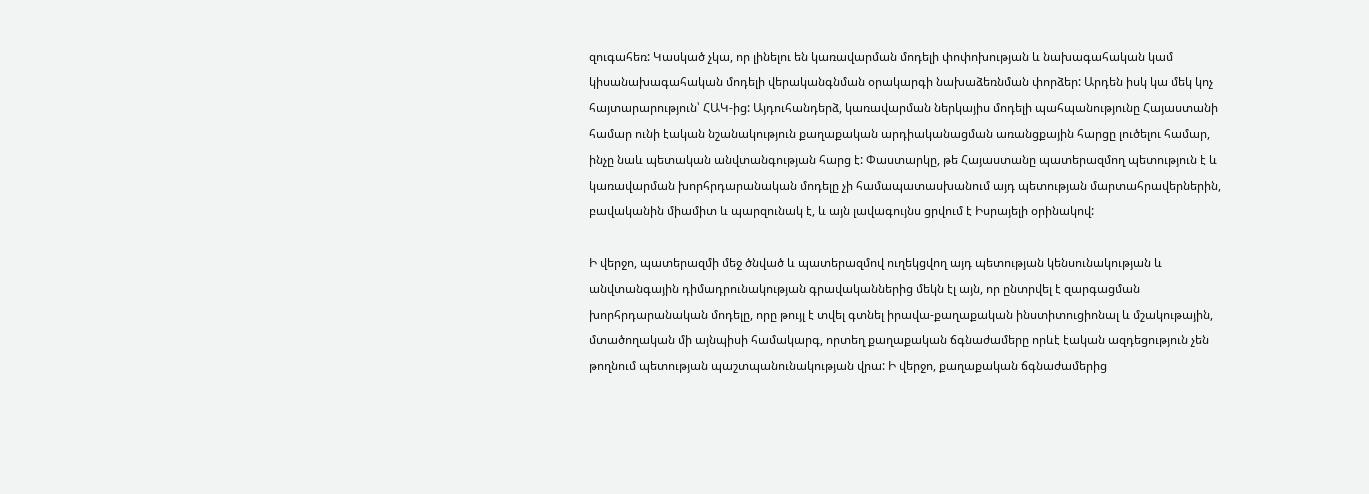զուգահեռ: Կասկած չկա, որ լինելու են կառավարման մոդելի փոփոխության և նախագահական կամ կիսանախագահական մոդելի վերականգնման օրակարգի նախաձեռնման փորձեր: Արդեն իսկ կա մեկ կոչ հայտարարություն՝ ՀԱԿ-ից: Այդուհանդերձ, կառավարման ներկայիս մոդելի պահպանությունը Հայաստանի համար ունի էական նշանակություն քաղաքական արդիականացման առանցքային հարցը լուծելու համար, ինչը նաև պետական անվտանգության հարց է: Փաստարկը, թե Հայաստանը պատերազմող պետություն է և կառավարման խորհրդարանական մոդելը չի համապատասխանում այդ պետության մարտահրավերներին, բավականին միամիտ և պարզունակ է, և այն լավագույնս ցրվում է Իսրայելի օրինակով:

Ի վերջո, պատերազմի մեջ ծնված և պատերազմով ուղեկցվող այդ պետության կենսունակության և անվտանգային դիմադրունակության գրավականներից մեկն էլ այն, որ ընտրվել է զարգացման խորհրդարանական մոդելը, որը թույլ է տվել գտնել իրավա-քաղաքական ինստիտուցիոնալ և մշակութային, մտածողական մի այնպիսի համակարգ, որտեղ քաղաքական ճգնաժամերը որևէ էական ազդեցություն չեն թողնում պետության պաշտպանունակության վրա: Ի վերջո, քաղաքական ճգնաժամերից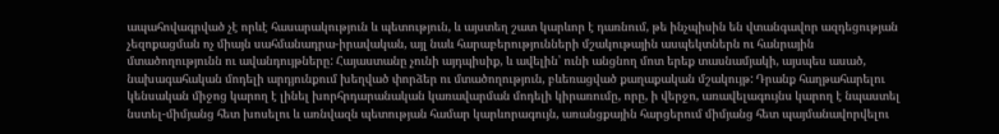ապահովագրված չէ որևէ հասարակություն և պետություն, և այստեղ շատ կարևոր է դառնում, թե ինչպիսին են վտանգավոր ազդեցության չեզոքացման ոչ միայն սահմանադրա-իրավական, այլ նաև հարաբերությունների մշակութային ասպեկտներն ու հանրային մտածողությունն ու ավանդույթները: Հայաստանը չունի այդպիսիք, և ավելին՝ ունի անցնող մոտ երեք տասնամյակի, այսպես ասած, նախագահական մոդելի արդյունքում խեղված փորձեր ու մտածողություն, բևեռացված քաղաքական մշակույթ: Դրանք հաղթահարելու կենսական միջոց կարող է լինել խորհրդարանական կառավարման մոդելի կիրառումը, որը, ի վերջո, առավելագույնս կարող է նպաստել նստել-միմյանց հետ խոսելու և առնվազն պետության համար կարևորագույն, առանցքային հարցերում միմյանց հետ պայմանավորվելու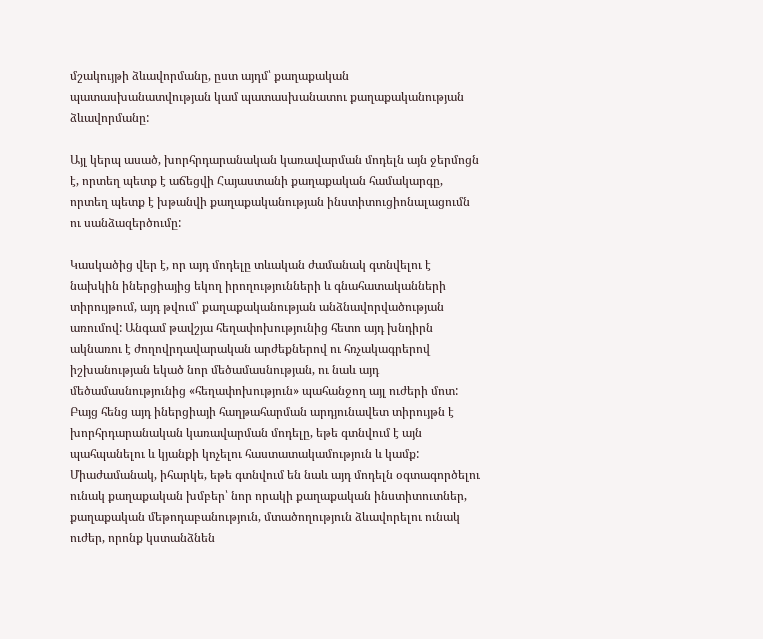մշակույթի ձևավորմանը, ըստ այդմ՝ քաղաքական պատասխանատվության կամ պատասխանատու քաղաքականության ձևավորմանը:

Այլ կերպ ասած, խորհրդարանական կառավարման մոդելն այն ջերմոցն է, որտեղ պետք է աճեցվի Հայաստանի քաղաքական համակարգը, որտեղ պետք է խթանվի քաղաքականության ինստիտուցիոնալացումն ու սանձազերծումը:

Կասկածից վեր է, որ այդ մոդելը տևական ժամանակ գտնվելու է նախկին իներցիայից եկող իրողությունների և գնահատականների տիրույթում, այդ թվում՝ քաղաքականության անձնավորվածության առումով: Անգամ թավշյա հեղափոխությունից հետո այդ խնդիրն ակնառու է ժողովրդավարական արժեքներով ու հռչակագրերով իշխանության եկած նոր մեծամասնության, ու նաև այդ մեծամասնությունից «հեղափոխություն» պահանջող այլ ուժերի մոտ: Բայց հենց այդ իներցիայի հաղթահարման արդյունավետ տիրույթն է խորհրդարանական կառավարման մոդելը, եթե գտնվում է այն պահպանելու և կյանքի կոչելու հաստատակամություն և կամք: Միաժամանակ, իհարկե, եթե գտնվում են նաև այդ մոդելն օգտագործելու ունակ քաղաքական խմբեր՝ նոր որակի քաղաքական ինստիտուտներ, քաղաքական մեթոդաբանություն, մտածողություն ձևավորելու ունակ ուժեր, որոնք կստանձնեն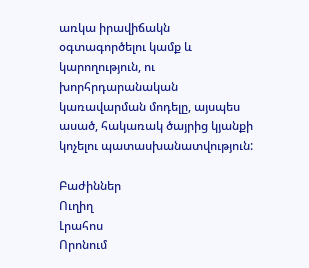առկա իրավիճակն օգտագործելու կամք և կարողություն, ու խորհրդարանական կառավարման մոդելը, այսպես ասած, հակառակ ծայրից կյանքի կոչելու պատասխանատվություն:

Բաժիններ
Ուղիղ
Լրահոս
Որոնում